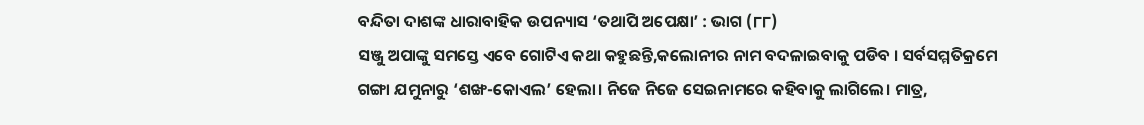ବନ୍ଦିତା ଦାଶଙ୍କ ଧାରାବାହିକ ଉପନ୍ୟାସ ‘ତଥାପି ଅପେକ୍ଷା’ : ଭାଗ (୮୮)
ସଞ୍ଜୁ ଅପାଙ୍କୁ ସମସ୍ତେ ଏବେ ଗୋଟିଏ କଥା କହୁଛନ୍ତି,କଲୋନୀର ନାମ ବଦଳାଇବାକୁ ପଡିବ । ସର୍ବସମ୍ମତିକ୍ରମେ ଗଙ୍ଗା ଯମୁନାରୁ ‘ଶଙ୍ଖ-କୋଏଲ’ ହେଲା। ନିଜେ ନିଜେ ସେଇନାମରେ କହିବାକୁ ଲାଗିଲେ। ମାତ୍ର,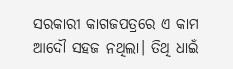ସରକାରୀ କାଗଜପତ୍ରରେ ଏ କାମ ଆଦୌ ସହଜ ନଥିଲା। ତିଥି ଧାଇଁ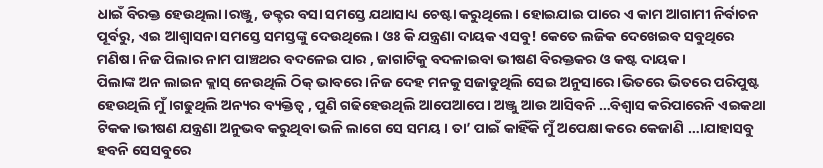ଧାଇଁ ବିରକ୍ତ ହେଉଥିଲା।ରଞ୍ଜୁ, ଡକ୍ଟର ବସା ସମସ୍ତେ ଯଥାସାଧ୍ୟ ଚେଷ୍ଟା କରୁଥିଲେ। ହୋଇଯାଇ ପାରେ ଏ କାମ ଆଗାମୀ ନିର୍ବାଚନ ପୂର୍ବରୁ, ଏଇ ଆଶ୍ବାସନା ସମସ୍ତେ ସମସ୍ତଙ୍କୁ ଦେଉଥିଲେ। ଓଃ କି ଯନ୍ତ୍ରଣା ଦାୟକ ଏସବୁ! କେତେ ଲଜିକ ଦେଖେଇବ ସବୁଥିରେ ମଣିଷ। ନିଜ ପିଲାର ନାମ ପାଞ୍ଚଥର ବଦଳେଇ ପାର , ଜାଗାଟିକୁ ବଦଳାଇବା ଭୀଷଣ ବିରକ୍ତକର ଓ କଷ୍ଟ ଦାୟକ।
ପିଲାଙ୍କ ଅନ ଲାଇନ କ୍ଲାସ୍ ନେଉଥିଲି ଠିକ୍ ଭାବରେ ।ନିଜ ଦେହ ମନକୁ ସଜାଡୁଥିଲି ସେଇ ଅନୁସାରେ।ଭିତରେ ଭିତରେ ପରିପୁଷ୍ଟ ହେଉଥିଲି ମୁଁ।ଗଢୁଥିଲି ଅନ୍ୟର ବ୍ୟକ୍ତିତ୍ବ , ପୁଣି ଗଢିହେଉଥିଲି ଆପେଆପେ। ଅଞ୍ଜୁ ଆଉ ଆସିବନି …ବିଶ୍ବାସ କରିପାରେନି ଏଇକଥା ଟିକକ।ଭୀଷଣ ଯନ୍ତ୍ରଣା ଅନୁଭବ କରୁଥିବା ଭଳି ଲାଗେ ସେ ସମୟ । ତା’ ପାଇଁ କାହିଁକି ମୁଁ ଅପେକ୍ଷା କରେ କେଜାଣି …।ଯାହାସବୁ ହବନି ସେସବୁରେ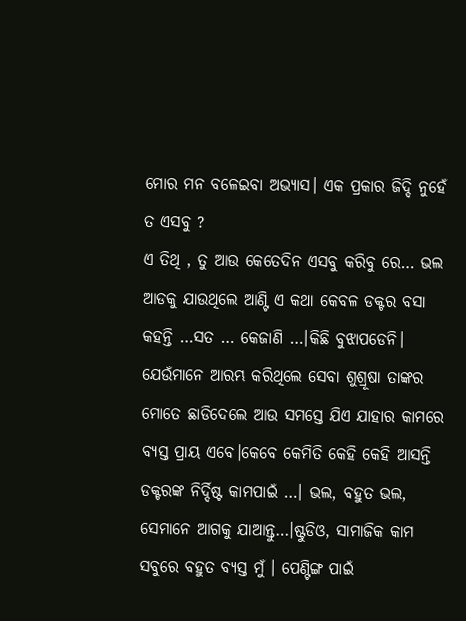ମୋର ମନ ବଳେଇବା ଅଭ୍ୟାସ। ଏକ ପ୍ରକାର ଜିଦ୍ଦି ନୁହେଁ ତ ଏସବୁ ?
ଏ ତିଥି , ତୁ ଆଉ କେତେଦିନ ଏସବୁ କରିବୁ ରେ… ଭଲ ଆଡକୁ ଯାଉଥିଲେ ଆଣ୍ଟି ଏ କଥା କେବଳ ଡକ୍ଟର ବସା କହନ୍ତି …ସତ … କେଜାଣି …।କିଛି ବୁଝାପଡେନି। ଯେଉଁମାନେ ଆରମ୍ଭ କରିଥିଲେ ସେବା ଶୁଶ୍ରୂଷା ତାଙ୍କର ମୋତେ ଛାଡିଦେଲେ ଆଉ ସମସ୍ତେ ଯିଏ ଯାହାର କାମରେ ବ୍ୟସ୍ତ ପ୍ରାୟ ଏବେ।କେବେ କେମିତି କେହି କେହି ଆସନ୍ତି ଡକ୍ଟରଙ୍କ ନିର୍ଦ୍ଦିଷ୍ଟ କାମପାଇଁ …। ଭଲ, ବହୁତ ଭଲ, ସେମାନେ ଆଗକୁ ଯାଆନ୍ତୁ…।ଷ୍ଟୁଡିଓ, ସାମାଜିକ କାମ ସବୁରେ ବହୁତ ବ୍ୟସ୍ତ ମୁଁ । ପେଣ୍ଟିଙ୍ଗ ପାଇଁ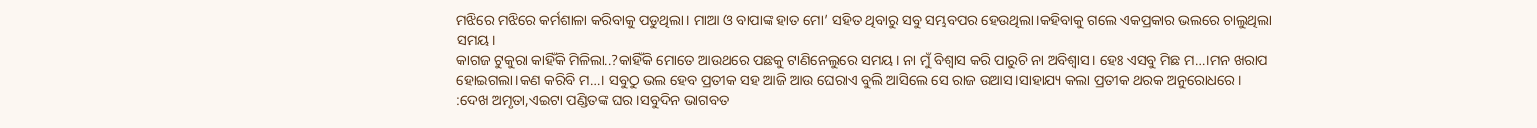ମଝିରେ ମଝିରେ କର୍ମଶାଳା କରିବାକୁ ପଡୁଥିଲା। ମାଆ ଓ ବାପାଙ୍କ ହାତ ମୋ’ ସହିତ ଥିବାରୁ ସବୁ ସମ୍ଭବପର ହେଉଥିଲା।କହିବାକୁ ଗଲେ ଏକପ୍ରକାର ଭଲରେ ଚାଲୁଥିଲା ସମୟ।
କାଗଜ ଟୁକୁରା କାହିଁକି ମିଳିଲା..?କାହିଁକି ମୋତେ ଆଉଥରେ ପଛକୁ ଟାଣିନେଲୁରେ ସମୟ। ନା ମୁଁ ବିଶ୍ବାସ କରି ପାରୁଚି ନା ଅବିଶ୍ବାସ। ହେଃ ଏସବୁ ମିଛ ମ…।ମନ ଖରାପ ହୋଇଗଲା।କଣ କରିବି ମ…। ସବୁଠୁ ଭଲ ହେବ ପ୍ରତୀକ ସହ ଆଜି ଆଉ ଘେରାଏ ବୁଲି ଆସିଲେ ସେ ରାଜ ଉଆସ।ସାହାଯ୍ୟ କଲା ପ୍ରତୀକ ଥରକ ଅନୁରୋଧରେ।
:ଦେଖ ଅମୃତା,ଏଇଟା ପଣ୍ଡିତଙ୍କ ଘର।ସବୁଦିନ ଭାଗବତ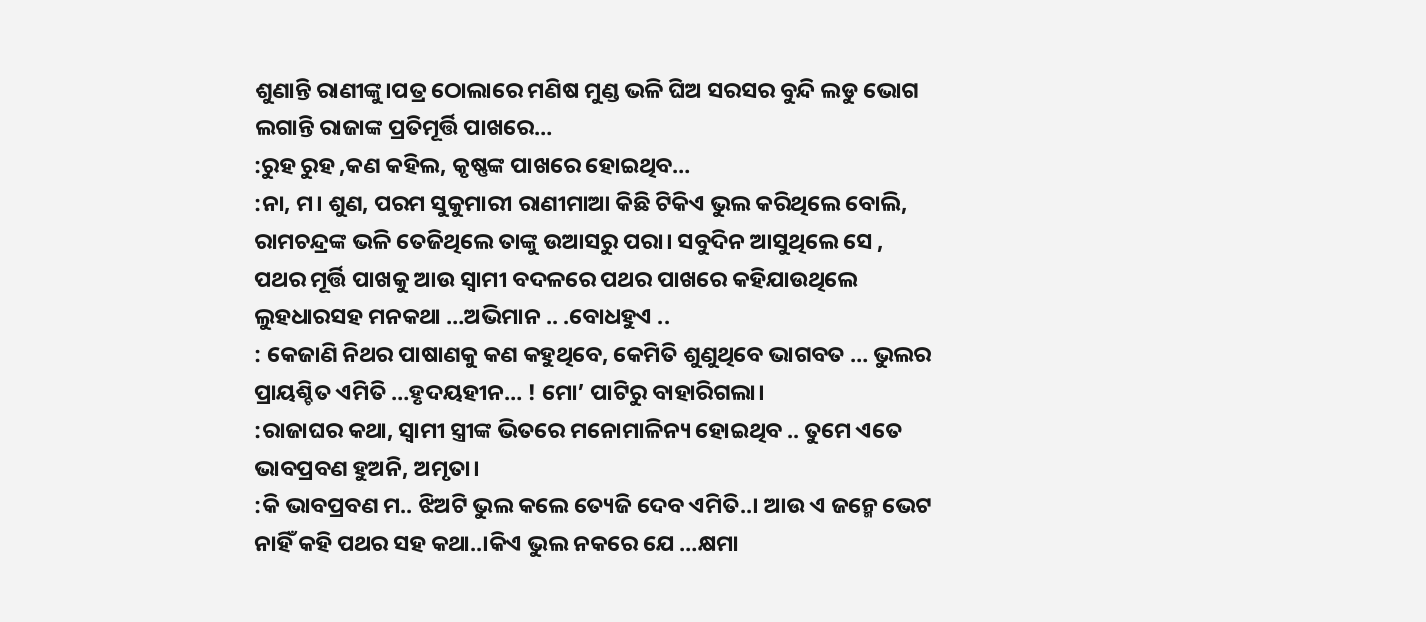ଶୁଣାନ୍ତି ରାଣୀଙ୍କୁ।ପତ୍ର ଠୋଲାରେ ମଣିଷ ମୁଣ୍ଡ ଭଳି ଘିଅ ସରସର ବୁନ୍ଦି ଲଡୁ ଭୋଗ ଲଗାନ୍ତି ରାଜାଙ୍କ ପ୍ରତିମୂର୍ତ୍ତି ପାଖରେ…
:ରୁହ ରୁହ ,କଣ କହିଲ, କୃଷ୍ଣଙ୍କ ପାଖରେ ହୋଇଥିବ…
:ନା, ମ। ଶୁଣ, ପରମ ସୁକୁମାରୀ ରାଣୀମାଆ କିଛି ଟିକିଏ ଭୁଲ କରିଥିଲେ ବୋଲି, ରାମଚନ୍ଦ୍ରଙ୍କ ଭଳି ତେଜିଥିଲେ ତାଙ୍କୁ ଉଆସରୁ ପରା। ସବୁଦିନ ଆସୁଥିଲେ ସେ , ପଥର ମୂର୍ତ୍ତି ପାଖକୁ ଆଉ ସ୍ବାମୀ ବଦଳରେ ପଥର ପାଖରେ କହିଯାଉଥିଲେ ଲୁହଧାରସହ ମନକଥା …ଅଭିମାନ .. .ବୋଧହୁଏ ..
: କେଜାଣି ନିଥର ପାଷାଣକୁ କଣ କହୁଥିବେ, କେମିତି ଶୁଣୁଥିବେ ଭାଗବତ … ଭୁଲର ପ୍ରାୟଶ୍ଚିତ ଏମିତି …ହୃଦୟହୀନ… ! ମୋ’ ପାଟିରୁ ବାହାରିଗଲା।
:ରାଜାଘର କଥା, ସ୍ବାମୀ ସ୍ତ୍ରୀଙ୍କ ଭିତରେ ମନୋମାଳିନ୍ୟ ହୋଇଥିବ .. ତୁମେ ଏତେ ଭାବପ୍ରବଣ ହୁଅନି, ଅମୃତା।
:କି ଭାବପ୍ରବଣ ମ.. ଝିଅଟି ଭୁଲ କଲେ ତ୍ୟେଜି ଦେବ ଏମିତି..। ଆଉ ଏ ଜନ୍ମେ ଭେଟ ନାହିଁ କହି ପଥର ସହ କଥା..।କିଏ ଭୁଲ ନକରେ ଯେ …କ୍ଷମା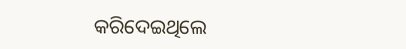କରିଦେଇଥିଲେ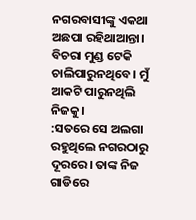ନଗରବାସୀଙ୍କୁ ଏକଥା ଅଛପା ରହିଥାଆନ୍ତା। ବିଚରା ମୁଣ୍ଡ ଟେକି ଚାଲିପାରୁନଥିବେ। ମୁଁ ଆକଟି ପାରୁନଥିଲି ନିଜକୁ।
:ସତରେ ସେ ଅଲଗା ରହୁଥିଲେ ନଗରଠାରୁ ଦୂରରେ। ତାଙ୍କ ନିଜ ଗାଡିରେ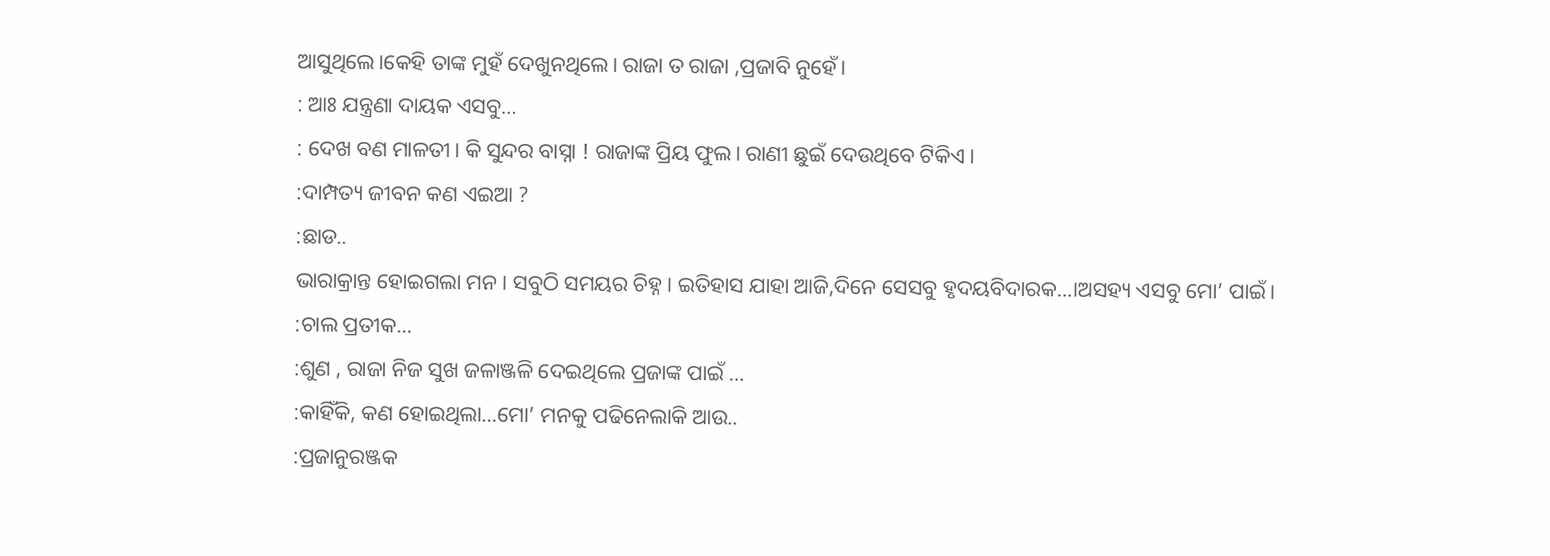ଆସୁଥିଲେ।କେହି ତାଙ୍କ ମୁହଁ ଦେଖୁନଥିଲେ। ରାଜା ତ ରାଜା ,ପ୍ରଜାବି ନୁହେଁ।
: ଆଃ ଯନ୍ତ୍ରଣା ଦାୟକ ଏସବୁ…
: ଦେଖ ବଣ ମାଳତୀ। କି ସୁନ୍ଦର ବାସ୍ନା ! ରାଜାଙ୍କ ପ୍ରିୟ ଫୁଲ। ରାଣୀ ଛୁଇଁ ଦେଉଥିବେ ଟିକିଏ।
:ଦାମ୍ପତ୍ୟ ଜୀବନ କଣ ଏଇଆ ?
:ଛାଡ..
ଭାରାକ୍ରାନ୍ତ ହୋଇଗଲା ମନ। ସବୁଠି ସମୟର ଚିହ୍ନ। ଇତିହାସ ଯାହା ଆଜି,ଦିନେ ସେସବୁ ହୃଦୟବିଦାରକ…।ଅସହ୍ୟ ଏସବୁ ମୋ’ ପାଇଁ।
:ଚାଲ ପ୍ରତୀକ…
:ଶୁଣ , ରାଜା ନିଜ ସୁଖ ଜଳାଞ୍ଜଳି ଦେଇଥିଲେ ପ୍ରଜାଙ୍କ ପାଇଁ …
:କାହିଁକି, କଣ ହୋଇଥିଲା…ମୋ’ ମନକୁ ପଢିନେଲାକି ଆଉ..
:ପ୍ରଜାନୁରଞ୍ଜକ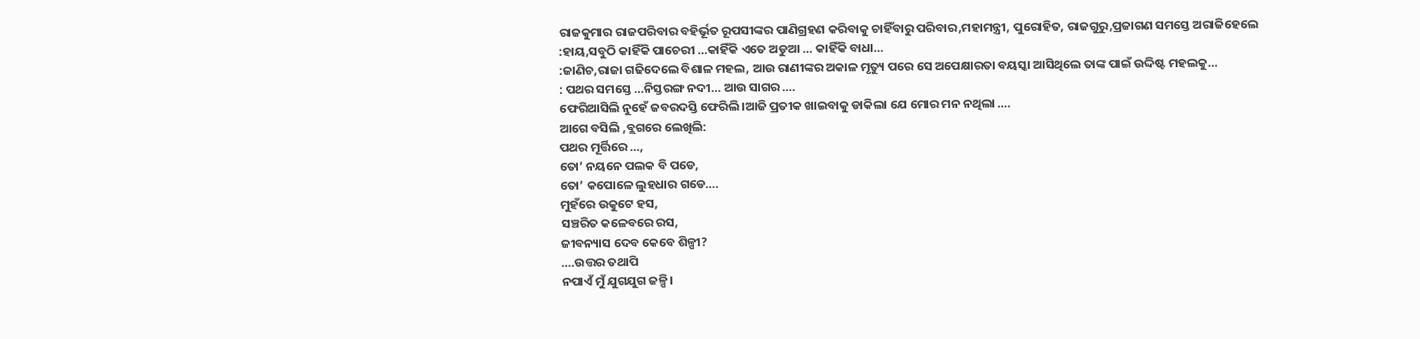ରାଜକୁମାର ରାଜପରିବାର ବହିର୍ଭୂତ ରୂପସୀଙ୍କର ପାଣିଗ୍ରହଣ କରିବାକୁ ଚାହିଁବାରୁ ପରିବାର,ମହାମନ୍ତ୍ରୀ, ପୁରୋହିତ, ରାଜଗୁରୁ,ପ୍ରଜାଗଣ ସମସ୍ତେ ଅରାଜିହେଲେ
:ହାୟ,ସବୁଠି କାହିଁକି ପାଚେରୀ …କାହିଁକି ଏତେ ଅଡୁଆ … କାହିଁକି ବାଧା…
:ଜାଣିଚ,ରାଜା ଗଢିଦେଲେ ବିଶାଳ ମହଲ, ଆଉ ରାଣୀଙ୍କର ଅକାଳ ମୃତ୍ୟୁ ପରେ ସେ ଅପେକ୍ଷାରତା ବୟସ୍କା ଆସିଥିଲେ ତାଙ୍କ ପାଇଁ ଉଦ୍ଦିଷ୍ଟ ମହଲକୁ…
: ପଥର ସମସ୍ତେ …ନିସ୍ତରଙ୍ଗ ନଦୀ… ଆଉ ସାଗର ….
ଫେରିଆସିଲି ନୁହେଁ ଜବରଦସ୍ତି ଫେରିଲି।ଆଜି ପ୍ରତୀକ ଖାଇବାକୁ ଡାକିଲା ଯେ ମୋର ମନ ନଥିଲା ….
ଆଗେ ବସିଲି ,ବ୍ଲଗରେ ଲେଖିଲି:
ପଥର ମୂର୍ତ୍ତିରେ …,
ତୋ’ ନୟନେ ପଲକ ବି ପଡେ,
ତୋ’ କପୋଳେ ଲୁହଧାର ଗଡେ….
ମୁହଁରେ ଉକୁଟେ ହସ,
ସଞ୍ଚରିତ କଳେବରେ ରସ,
ଜୀବନ୍ୟାସ ଦେବ କେବେ ଶିଳ୍ପୀ?
….ଉତ୍ତର ତଥାପି
ନପାଏଁ ମୁଁ ଯୁଗଯୁଗ ଜଳ୍ପି।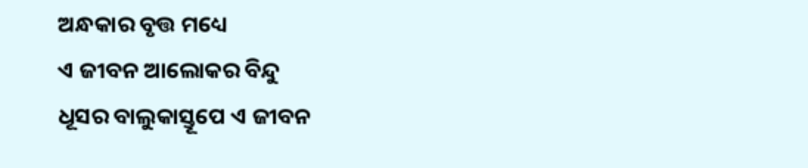ଅନ୍ଧକାର ବୃତ୍ତ ମଧ୍ୟେ
ଏ ଜୀବନ ଆଲୋକର ବିନ୍ଦୁ
ଧୂସର ବାଲୁକାସ୍ତୂପେ ଏ ଜୀବନ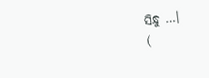ସିନ୍ଧୁ …।
(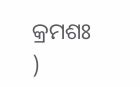କ୍ରମଶଃ )